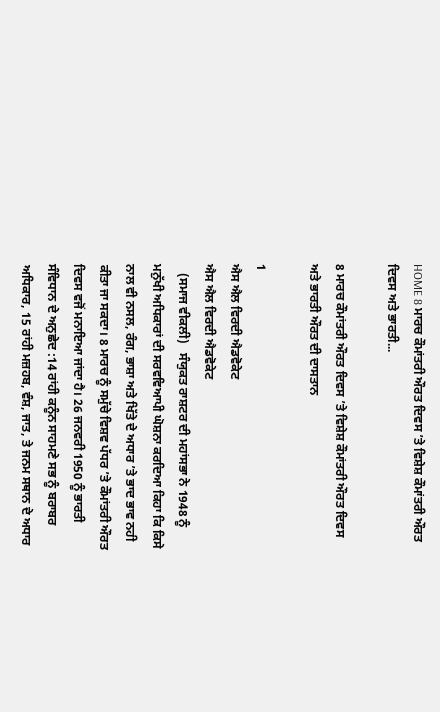HOME 8 ਮਾਰਚ ਕੌਮਾਂਤਰੀ ਔਰਤ ਦਿਵਸ ’ਤੇ ਵਿਸ਼ੇਸ਼ ਕੌਮਾਂਤਰੀ ਔਰਤ ਦਿਵਸ ਅਤੇ ਭਾਰਤੀ...

8 ਮਾਰਚ ਕੌਮਾਂਤਰੀ ਔਰਤ ਦਿਵਸ ’ਤੇ ਵਿਸ਼ੇਸ਼ ਕੌਮਾਂਤਰੀ ਔਰਤ ਦਿਵਸ ਅਤੇ ਭਾਰਤੀ ਔਰਤ ਦੀ ਦਾਸਤਾਨ

1
ਐਸ ਐਲ ਵਿਰਦੀ ਐਡਵੋਕੇਟ
ਐਸ ਐਲ ਵਿਰਦੀ ਐਡਵੋਕੇਟ
   (ਸਮਾਜ ਵੀਕਲੀ)   ਸੰਯੁਕਤ ਰਾਸ਼ਟਰ ਦੀ ਮਹਾਂਸਭਾ ਨੇ 1948 ਨੂੰ ਮਨੁੱਖੀ ਅਧਿਕਾਰਾਂ ਦੀ ਸਰਵਵਿਆਪੀ ਘੋਸ਼ਨਾ ਕਰਦਿਆ ਕਿਹਾ ਕਿ ਕਿਸੇ ਨਾਲ ਵੀ ਨਸਲ, ਰੰਗ, ਭਾਸ਼ਾ ਅਤੇ ਖਿੱਤੇ ਦੇ ਅਧਾਰ ’ਤੇ ਭਾਦ ਭਾਵ ਨਹੀ ਕੀਤਾ ਜਾ ਸਕਦਾ। 8 ਮਾਰਚ ਨੂੰ ਸਮੁੱਚੇ ਵਿਸ਼ਵ ਪੱਧਰ ’ਤੇ ਕੌਮਾਂਤਰੀ ਔਰਤ ਦਿਵਸ ਵਜੋਂ ਮਨਾਇਆ ਜਾਂਦਾ ਹੈ। 26 ਜਨਵਰੀ 1950 ਨੂੰ ਭਾਰਤੀ ਸੰਵਿਧਾਨ ਦੇ ਅਨੁਛੇਦ :14 ਰਾਂਹੀ ਕਨੂੰਨ ਸਾਹਮਣੇ ਸਭ ਨੂੰ ਬਰਾਬਰ ਅਧਿਕਾਰ, 15 ਰਾਂਹੀ ਮਜ਼ਹਬ, ਵੰਸ਼, ਜਾਤ, ਤੇ ਜਨਮ ਸਥਾਨ ਦੇ ਅਧਾਰ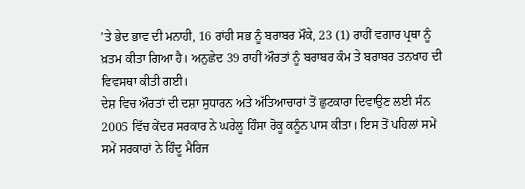’ਤੇ ਭੇਦ ਭਾਵ ਦੀ ਮਨਾਹੀ, 16 ਰਾਂਹੀ ਸਭ ਨੂੰ ਬਰਾਬਰ ਮੌਕੇ, 23 (1) ਰਾਹੀਂ ਵਗਾਰ ਪ੍ਰਥਾ ਨੂੰ ਖ਼ਤਮ ਕੀਤਾ ਗਿਆ ਹੈ। ਅਨੁਛੇਦ 39 ਰਾਹੀਂ ਔਰਤਾਂ ਨੂੰ ਬਰਾਬਰ ਕੰਮ ਤੇ ਬਰਾਬਰ ਤਨਖਾਹ ਦੀ ਵਿਵਸਥਾ ਕੀਤੀ ਗਈ।
ਦੇਸ਼ ਵਿਚ ਔਰਤਾਂ ਦੀ ਦਸ਼ਾ ਸੁਧਾਰਨ ਅਤੇ ਅੱਤਿਆਚਾਰਾਂ ਤੋਂ ਛੁਟਕਾਰਾ ਦਿਵਾਉਣ ਲਈ ਸੰਨ 2005 ਵਿੱਚ ਕੇਂਦਰ ਸਰਕਾਰ ਨੇ ਘਰੇਲੂ ਹਿੰਸਾ ਰੋਕੂ ਕਨੂੰਨ ਪਾਸ ਕੀਤਾ। ਇਸ ਤੋਂ ਪਹਿਲਾਂ ਸਮੇਂ ਸਮੇਂ ਸਰਕਾਰਾਂ ਨੇ ਹਿੰਦੂ ਮੈਰਿਜ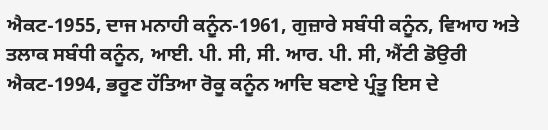ਐਕਟ-1955, ਦਾਜ ਮਨਾਹੀ ਕਨੂੰਨ-1961, ਗੁਜ਼ਾਰੇ ਸਬੰਧੀ ਕਨੂੰਨ, ਵਿਆਹ ਅਤੇ ਤਲਾਕ ਸਬੰਧੀ ਕਨੂੰਨ, ਆਈ. ਪੀ. ਸੀ, ਸੀ. ਆਰ. ਪੀ. ਸੀ, ਐਂਟੀ ਡੋਉਰੀ ਐਕਟ-1994, ਭਰੂਣ ਹੱਤਿਆ ਰੋਕੂ ਕਨੂੰਨ ਆਦਿ ਬਣਾਏ ਪ੍ਰੰਤੂ ਇਸ ਦੇ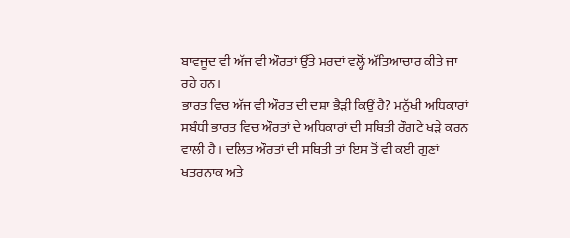ਬਾਵਜੂਦ ਵੀ ਅੱਜ ਵੀ ਔਰਤਾਂ ਉੱਤੇ ਮਰਦਾਂ ਵਲ੍ਹੋਂ ਅੱਤਿਆਚਾਰ ਕੀਤੇ ਜਾ ਰਹੇ ਹਨ।
ਭਾਰਤ ਵਿਚ ਅੱਜ ਵੀ ਔਰਤ ਦੀ ਦਸ਼ਾ ਭੈੜੀ ਕਿਉਂ ਹੈ? ਮਨੁੱਖੀ ਅਧਿਕਾਰਾਂ ਸਬੰਧੀ ਭਾਰਤ ਵਿਚ ਔਰਤਾਂ ਦੇ ਅਧਿਕਾਰਾਂ ਦੀ ਸਥਿਤੀ ਰੌਗਟੇ ਖੜੇ ਕਰਨ ਵਾਲੀ ਹੈ। ਦਲਿਤ ਔਰਤਾਂ ਦੀ ਸਥਿਤੀ ਤਾਂ ਇਸ ਤੋਂ ਵੀ ਕਈ ਗੁਣਾਂ ਖਤਰਨਾਕ ਅਤੇ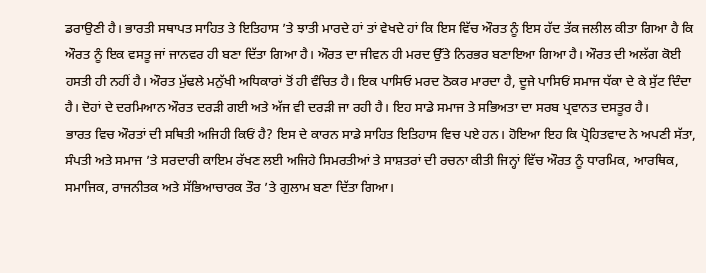ਡਰਾਉਣੀ ਹੈ। ਭਾਰਤੀ ਸਥਾਪਤ ਸਾਹਿਤ ਤੇ ਇਤਿਹਾਸ ’ਤੇ ਝਾਤੀ ਮਾਰਦੇ ਹਾਂ ਤਾਂ ਵੇਖਦੇ ਹਾਂ ਕਿ ਇਸ ਵਿੱਚ ਔਰਤ ਨੂੰ ਇਸ ਹੱਦ ਤੱਕ ਜਲੀਲ ਕੀਤਾ ਗਿਆ ਹੈ ਕਿ ਔਰਤ ਨੂੰ ਇਕ ਵਸਤੂ ਜਾਂ ਜਾਨਵਰ ਹੀ ਬਣਾ ਦਿੱਤਾ ਗਿਆ ਹੈ। ਔਰਤ ਦਾ ਜੀਵਨ ਹੀ ਮਰਦ ਉੱਤੇ ਨਿਰਭਰ ਬਣਾਇਆ ਗਿਆ ਹੈ। ਔਰਤ ਦੀ ਅਲੱਗ ਕੋਈ ਹਸਤੀ ਹੀ ਨਹੀਂ ਹੈ। ਔਰਤ ਮੁੱਢਲੇ ਮਨੁੱਖੀ ਅਧਿਕਾਰਾਂ ਤੋਂ ਹੀ ਵੰਚਿਤ ਹੈ। ਇਕ ਪਾਸਿਓ ਮਰਦ ਠੋਕਰ ਮਾਰਦਾ ਹੈ, ਦੂਜੇ ਪਾਸਿਓਂ ਸਮਾਜ ਧੱਕਾ ਦੇ ਕੇ ਸੁੱਟ ਦਿੰਦਾ ਹੈ। ਦੋਹਾਂ ਦੇ ਦਰਮਿਆਨ ਔਰਤ ਦਰੜੀ ਗਈ ਅਤੇ ਅੱਜ ਵੀ ਦਰੜੀ ਜਾ ਰਹੀ ਹੈ। ਇਹ ਸਾਡੇ ਸਮਾਜ ਤੇ ਸਭਿਅਤਾ ਦਾ ਸਰਬ ਪ੍ਰਵਾਨਤ ਦਸਤੂਰ ਹੈ।
ਭਾਰਤ ਵਿਚ ਔਰਤਾਂ ਦੀ ਸਥਿਤੀ ਅਜਿਹੀ ਕਿਓਂ ਹੈ? ਇਸ ਦੇ ਕਾਰਨ ਸਾਡੇ ਸਾਹਿਤ ਇਤਿਹਾਸ ਵਿਚ ਪਏ ਹਨ। ਹੋਇਆ ਇਹ ਕਿ ਪ੍ਰੋਹਿਤਵਾਦ ਨੇ ਅਪਣੀ ਸੱਤਾ, ਸੰਪਤੀ ਅਤੇ ਸਮਾਜ ’ਤੇ ਸਰਦਾਰੀ ਕਾਇਮ ਰੱਖਣ ਲਈ ਅਜਿਹੇ ਸਿਮਰਤੀਆਂ ਤੇ ਸਾਸ਼ਤਰਾਂ ਦੀ ਰਚਨਾ ਕੀਤੀ ਜਿਨ੍ਹਾਂ ਵਿੱਚ ਔਰਤ ਨੂੰ ਧਾਰਮਿਕ, ਆਰਥਿਕ, ਸਮਾਜਿਕ, ਰਾਜਨੀਤਕ ਅਤੇ ਸੱਭਿਆਚਾਰਕ ਤੌਰ ’ਤੇ ਗੁਲਾਮ ਬਣਾ ਦਿੱਤਾ ਗਿਆ।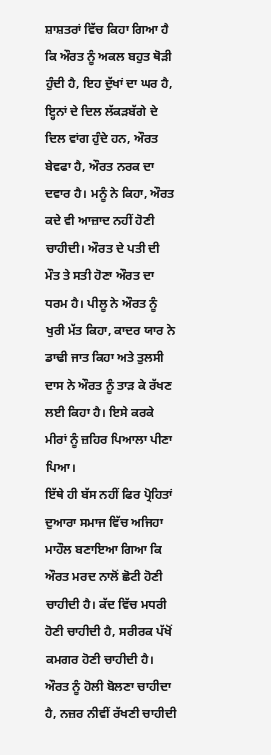ਸ਼ਾਸ਼ਤਰਾਂ ਵਿੱਚ ਕਿਹਾ ਗਿਆ ਹੈ ਕਿ ਔਰਤ ਨੂੰ ਅਕਲ ਬਹੁਤ ਥੋੜੀ ਹੁੰਦੀ ਹੈ, ਇਹ ਦੁੱਖਾਂ ਦਾ ਘਰ ਹੈ, ਇ੍ਹਨਾਂ ਦੇ ਦਿਲ ਲੱਕੜਬੱਗੇ ਦੇ ਦਿਲ ਵਾਂਗ ਹੁੰਦੇ ਹਨ, ਔਰਤ ਬੇਵਫਾ ਹੈ, ਔਰਤ ਨਰਕ ਦਾ ਦਵਾਰ ਹੈ। ਮਨੂੰ ਨੇ ਕਿਹਾ, ਔਰਤ ਕਦੇ ਵੀ ਆਜ਼ਾਦ ਨਹੀਂ ਹੋਣੀ ਚਾਹੀਦੀ। ਔਰਤ ਦੇ ਪਤੀ ਦੀ ਮੌਤ ਤੇ ਸਤੀ ਹੋਣਾ ਔਰਤ ਦਾ ਧਰਮ ਹੈ। ਪੀਲੂ ਨੇ ਔਰਤ ਨੂੰ ਖੁਰੀ ਮੱਤ ਕਿਹਾ, ਕਾਦਰ ਯਾਰ ਨੇ ਡਾਢੀ ਜਾਤ ਕਿਹਾ ਅਤੇ ਤੁਲਸੀ ਦਾਸ ਨੇ ਔਰਤ ਨੂੰ ਤਾੜ ਕੇ ਰੱਖਣ ਲਈ ਕਿਹਾ ਹੈ। ਇਸੇ ਕਰਕੇ ਮੀਰਾਂ ਨੂੰ ਜ਼ਹਿਰ ਪਿਆਲਾ ਪੀਣਾ ਪਿਆ।
ਇੱਥੇ ਹੀ ਬੱਸ ਨਹੀਂ ਫਿਰ ਪ੍ਰੋਹਿਤਾਂ ਦੁਆਰਾ ਸਮਾਜ ਵਿੱਚ ਅਜਿਹਾ ਮਾਹੌਲ ਬਣਾਇਆ ਗਿਆ ਕਿ ਔਰਤ ਮਰਦ ਨਾਲੋਂ ਛੋਟੀ ਹੋਣੀ ਚਾਹੀਦੀ ਹੈ। ਕੱਦ ਵਿੱਚ ਮਧਰੀ ਹੋਣੀ ਚਾਹੀਦੀ ਹੈ, ਸਰੀਰਕ ਪੱਖੋਂ ਕਮਗਰ ਹੋਣੀ ਚਾਹੀਦੀ ਹੈ। ਔਰਤ ਨੂੰ ਹੋਲੀ ਬੋਲਣਾ ਚਾਹੀਦਾ ਹੈ, ਨਜ਼ਰ ਨੀਵੀਂ ਰੱਖਣੀ ਚਾਹੀਦੀ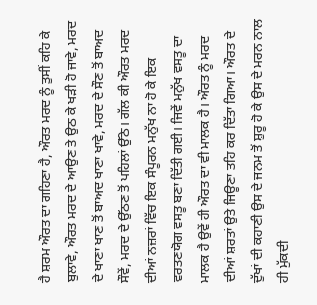ਹੈ ਸ਼ਰਮ ਔਰਤ ਦਾ ਗਹਿਣਾ ਹੈ, ਔਰਤ ਮਰਦ ਨੂੰ ਤੁਸੀਂ ਕਹਿ ਕੇ ਬੁਲਾਵੇ, ਔਰਤ ਮਰਦ ਦੇ ਆਉਣ ਤੇ ਉਠ ਕੇ ਖੜੀ ਹੋ ਜਾਵੇ, ਮਰਦ ਦੇ ਖਾਣਾ ਖਾਣ ਤੋਂ ਬਾਅਦ ਖਾਣਾ ਖਾਵੇ, ਮਰਦ ਦੇ ਸੌਣ ਤੋਂ ਬਾਅਦ ਸੌਵੇਂ, ਮਰਦ ਦੇ ਉੱਠਣ ਤੋਂ ਪਹਿਲਾਂ ਉੱਠੇ। ਗੱਲ ਕੀ ਔਰਤ ਮਰਦ ਦੀਆਂ ਨਜ਼ਰਾਂ ਵਿੱਚ ਇਕ ਸੰਪੂਰਨ ਮਨੁੱਖ ਨਾ ਹੋ ਕੇ ਇਕ ਵਰਤਣਯੋਗ ਵਸਤੂ ਬਣਾ ਦਿੱਤੀ ਗਈ। ਜਿਵੇਂ ਮਨੁੱਖ ਵਸਤੂ ਦਾ ਮਾਲਕ ਹੈ ਉਵੇਂ ਹੀ ਔਰਤ ਦਾ ਵੀ ਮਾਲਕ ਹੈ। ਔਰਤ ਨੂੰ ਮਰਦ ਦੀਆਂ ਸ਼ਰਤਾਂ ਉਤੇ ਜਿਊਣਾ ਤਹਿ ਕਰ ਦਿੱਤਾ ਗਿਆ। ਔਰਤ ਦੇ ਦੁੱਖਾਂ ਦੀ ਕਹਾਣੀ ਉਸ ਦੇ ਜਨਮ ਤੋਂ ਸ਼ੁਰੂ ਹੋ ਕੇ ਉਸ ਦੇ ਮਰਨ ਨਾਲ ਹੀ ਮੁੱਕਦੀ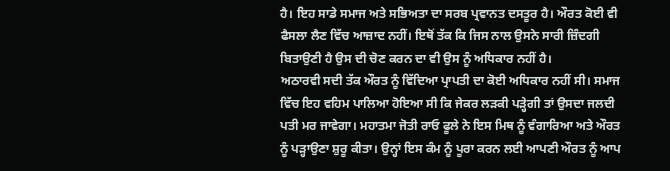ਹੈ। ਇਹ ਸਾਡੇ ਸਮਾਜ ਅਤੇ ਸਭਿਅਤਾ ਦਾ ਸਰਬ ਪ੍ਰਵਾਨਤ ਦਸਤੂਰ ਹੈ। ਔਰਤ ਕੋਈ ਵੀ ਫੈਸਲਾ ਲੈਣ ਵਿੱਚ ਆਜ਼ਾਦ ਨਹੀਂ। ਇਥੋਂ ਤੱਕ ਕਿ ਜਿਸ ਨਾਲ ਉਸਨੇ ਸਾਰੀ ਜ਼ਿੰਦਗੀ ਬਿਤਾਉਣੀ ਹੈ ਉਸ ਦੀ ਚੋਣ ਕਰਨ ਦਾ ਵੀ ਉਸ ਨੂੰ ਅਧਿਕਾਰ ਨਹੀਂ ਹੈ।
ਅਠਾਰਵੀ ਸਦੀ ਤੱਕ ਔਰਤ ਨੂੰ ਵਿੱਦਿਆ ਪ੍ਰਾਪਤੀ ਦਾ ਕੋਈ ਅਧਿਕਾਰ ਨਹੀਂ ਸੀ। ਸਮਾਜ ਵਿੱਚ ਇਹ ਵਹਿਮ ਪਾਲਿਆ ਹੋਇਆ ਸੀ ਕਿ ਜੇਕਰ ਲੜਕੀ ਪੜ੍ਹੇਗੀ ਤਾਂ ਉਸਦਾ ਜਲਦੀ ਪਤੀ ਮਰ ਜਾਵੇਗਾ। ਮਹਾਤਮਾ ਜੋਤੀ ਰਾਓ ਫੂਲੇ ਨੇ ਇਸ ਮਿਥ ਨੂੰ ਵੰਗਾਰਿਆ ਅਤੇ ਔਰਤ ਨੂੰ ਪੜ੍ਹਾਉਣਾ ਸ਼ੁਰੂ ਕੀਤਾ। ਉਨ੍ਹਾਂ ਇਸ ਕੰਮ ਨੂੰ ਪੂਰਾ ਕਰਨ ਲਈ ਆਪਣੀ ਔਰਤ ਨੂੰ ਆਪ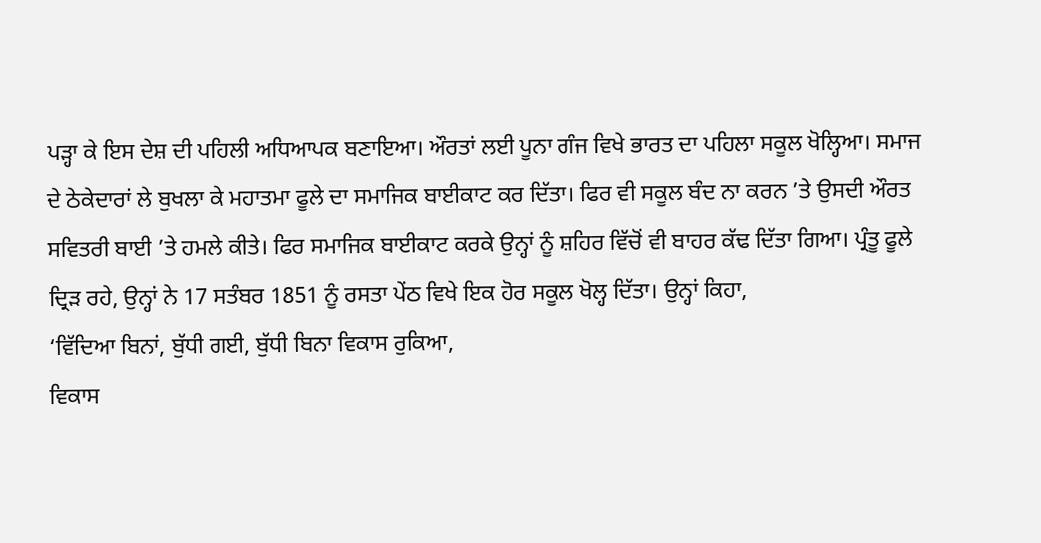ਪੜ੍ਹਾ ਕੇ ਇਸ ਦੇਸ਼ ਦੀ ਪਹਿਲੀ ਅਧਿਆਪਕ ਬਣਾਇਆ। ਔਰਤਾਂ ਲਈ ਪੂਨਾ ਗੰਜ ਵਿਖੇ ਭਾਰਤ ਦਾ ਪਹਿਲਾ ਸਕੂਲ ਖੋਲ੍ਹਿਆ। ਸਮਾਜ ਦੇ ਠੇਕੇਦਾਰਾਂ ਲੇ ਬੁਖਲਾ ਕੇ ਮਹਾਤਮਾ ਫੂਲੇ ਦਾ ਸਮਾਜਿਕ ਬਾਈਕਾਟ ਕਰ ਦਿੱਤਾ। ਫਿਰ ਵੀ ਸਕੂਲ ਬੰਦ ਨਾ ਕਰਨ ’ਤੇ ਉਸਦੀ ਔਰਤ ਸਵਿਤਰੀ ਬਾਈ ’ਤੇ ਹਮਲੇ ਕੀਤੇ। ਫਿਰ ਸਮਾਜਿਕ ਬਾਈਕਾਟ ਕਰਕੇ ਉਨ੍ਹਾਂ ਨੂੰ ਸ਼ਹਿਰ ਵਿੱਚੋਂ ਵੀ ਬਾਹਰ ਕੱਢ ਦਿੱਤਾ ਗਿਆ। ਪ੍ਰੰਤੂ ਫੂਲੇ ਦ੍ਰਿੜ ਰਹੇ, ਉਨ੍ਹਾਂ ਨੇ 17 ਸਤੰਬਰ 1851 ਨੂੰ ਰਸਤਾ ਪੇਂਠ ਵਿਖੇ ਇਕ ਹੋਰ ਸਕੂਲ ਖੋਲ੍ਹ ਦਿੱਤਾ। ਉਨ੍ਹਾਂ ਕਿਹਾ,
‘ਵਿੱਦਿਆ ਬਿਨਾਂ, ਬੁੱਧੀ ਗਈ, ਬੁੱਧੀ ਬਿਨਾ ਵਿਕਾਸ ਰੁਕਿਆ,
ਵਿਕਾਸ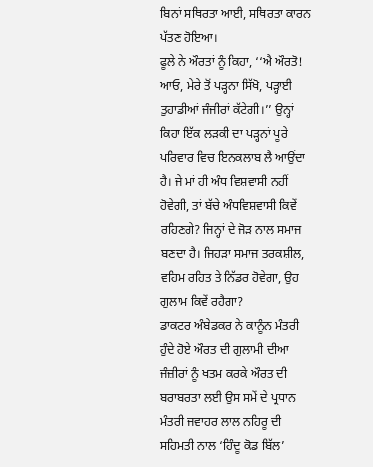ਬਿਨਾਂ ਸਥਿਰਤਾ ਆਈ, ਸਥਿਰਤਾ ਕਾਰਨ ਪੱਤਣ ਹੋਇਆ।
ਫੂਲੇ ਨੇ ਔਰਤਾਂ ਨੂੰ ਕਿਹਾ, ‘‘ਐ ਔਰਤੋ! ਆਓ, ਮੇਰੇ ਤੋਂ ਪੜ੍ਹਨਾ ਸਿੱਖੋ, ਪੜ੍ਹਾਈ ਤੁਹਾਡੀਆਂ ਜੰਜੀਰਾਂ ਕੱਟੇਗੀ।’’ ਉਨ੍ਹਾਂ ਕਿਹਾ ਇੱਕ ਲੜਕੀ ਦਾ ਪੜ੍ਹਨਾਂ ਪੂਰੇ ਪਰਿਵਾਰ ਵਿਚ ਇਨਕਲਾਬ ਲੈ ਆਉਂਦਾ ਹੈ। ਜੇ ਮਾਂ ਹੀ ਅੰਧ ਵਿਸ਼ਵਾਸੀ ਨਹੀਂ ਹੋਵੇਗੀ, ਤਾਂ ਬੱਚੇ ਅੰਧਵਿਸ਼ਵਾਸੀ ਕਿਵੇਂ ਰਹਿਣਗੇ? ਜਿਨ੍ਹਾਂ ਦੇ ਜੋੜ ਨਾਲ ਸਮਾਜ ਬਣਦਾ ਹੈ। ਜਿਹੜਾ ਸਮਾਜ ਤਰਕਸ਼ੀਲ, ਵਹਿਮ ਰਹਿਤ ਤੇ ਨਿੱਡਰ ਹੋਵੇਗਾ, ਉਹ ਗੁਲਾਮ ਕਿਵੇਂ ਰਹੈਗਾ?
ਡਾਕਟਰ ਅੰਬੇਡਕਰ ਨੇ ਕਾਨੂੰਨ ਮੰਤਰੀ ਹੁੰਦੇ ਹੋਏ ਔਰਤ ਦੀ ਗੁਲਾਮੀ ਦੀਆ ਜੰਜ਼ੀਰਾਂ ਨੂੰ ਖਤਮ ਕਰਕੇ ਔਰਤ ਦੀ ਬਰਾਬਰਤਾ ਲਈ ਉਸ ਸਮੇਂ ਦੇ ਪ੍ਰਧਾਨ ਮੰਤਰੀ ਜਵਾਹਰ ਲਾਲ ਨਹਿਰੂ ਦੀ ਸਹਿਮਤੀ ਨਾਲ ‘ਹਿੰਦੂ ਕੋਡ ਬਿੱਲ’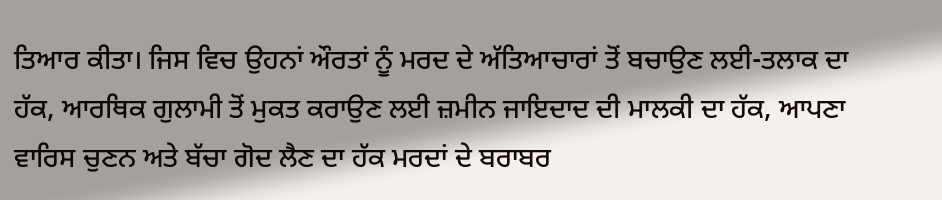ਤਿਆਰ ਕੀਤਾ। ਜਿਸ ਵਿਚ ਉਹਨਾਂ ਔਰਤਾਂ ਨੂੰ ਮਰਦ ਦੇ ਅੱਤਿਆਚਾਰਾਂ ਤੋਂ ਬਚਾਉਣ ਲਈ-ਤਲਾਕ ਦਾ ਹੱਕ, ਆਰਥਿਕ ਗੁਲਾਮੀ ਤੋਂ ਮੁਕਤ ਕਰਾਉਣ ਲਈ ਜ਼ਮੀਨ ਜਾਇਦਾਦ ਦੀ ਮਾਲਕੀ ਦਾ ਹੱਕ, ਆਪਣਾ ਵਾਰਿਸ ਚੁਣਨ ਅਤੇ ਬੱਚਾ ਗੋਦ ਲੈਣ ਦਾ ਹੱਕ ਮਰਦਾਂ ਦੇ ਬਰਾਬਰ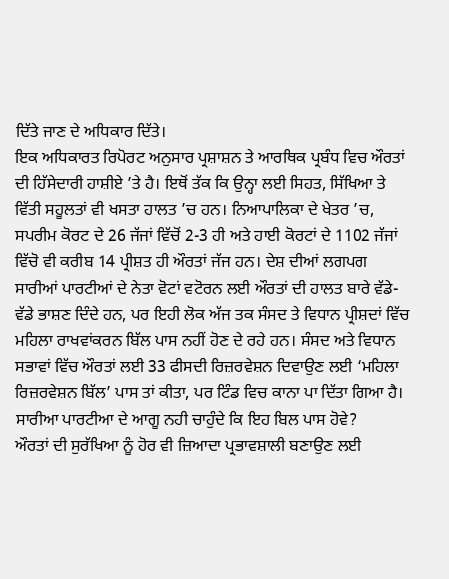ਦਿੱਤੇ ਜਾਣ ਦੇ ਅਧਿਕਾਰ ਦਿੱਤੇ।
ਇਕ ਅਧਿਕਾਰਤ ਰਿਪੋਰਟ ਅਨੁਸਾਰ ਪ੍ਰਸ਼ਾਸ਼ਨ ਤੇ ਆਰਥਿਕ ਪ੍ਰਬੰਧ ਵਿਚ ਔਰਤਾਂ ਦੀ ਹਿੱਸੇਦਾਰੀ ਹਾਸ਼ੀਏ ’ਤੇ ਹੈ। ਇਥੋਂ ਤੱਕ ਕਿ ਉਨ੍ਹਾ ਲਈ ਸਿਹਤ, ਸਿੱਖਿਆ ਤੇ ਵਿੱਤੀ ਸਹੂਲਤਾਂ ਵੀ ਖਸਤਾ ਹਾਲਤ ’ਚ ਹਨ। ਨਿਆਪਾਲਿਕਾ ਦੇ ਖੇਤਰ ’ਚ, ਸਪਰੀਮ ਕੋਰਟ ਦੇ 26 ਜੱਜਾਂ ਵਿੱਚੋਂ 2-3 ਹੀ ਅਤੇ ਹਾਈ ਕੋਰਟਾਂ ਦੇ 1102 ਜੱਜਾਂ ਵਿੱਚੋ ਵੀ ਕਰੀਬ 14 ਪ੍ਰੀਸ਼ਤ ਹੀ ਔਰਤਾਂ ਜੱਜ ਹਨ। ਦੇਸ਼ ਦੀਆਂ ਲਗਪਗ ਸਾਰੀਆਂ ਪਾਰਟੀਆਂ ਦੇ ਨੇਤਾ ਵੋਟਾਂ ਵਟੋਰਨ ਲਈ ਔਰਤਾਂ ਦੀ ਹਾਲਤ ਬਾਰੇ ਵੱਡੇ-ਵੱਡੇ ਭਾਸ਼ਣ ਦਿੰਦੇ ਹਨ, ਪਰ ਇਹੀ ਲੋਕ ਅੱਜ ਤਕ ਸੰਸਦ ਤੇ ਵਿਧਾਨ ਪ੍ਰੀਸ਼ਦਾਂ ਵਿੱਚ ਮਹਿਲਾ ਰਾਖਵਾਂਕਰਨ ਬਿੱਲ ਪਾਸ ਨਹੀਂ ਹੋਣ ਦੇ ਰਹੇ ਹਨ। ਸੰਸਦ ਅਤੇ ਵਿਧਾਨ ਸਭਾਵਾਂ ਵਿੱਚ ਔਰਤਾਂ ਲਈ 33 ਫੀਸਦੀ ਰਿਜ਼ਰਵੇਸ਼ਨ ਦਿਵਾਉਣ ਲਈ ‘ਮਹਿਲਾ ਰਿਜ਼ਰਵੇਸ਼ਨ ਬਿੱਲ’ ਪਾਸ ਤਾਂ ਕੀਤਾ, ਪਰ ਟਿੰਡ ਵਿਚ ਕਾਨਾ ਪਾ ਦਿੱਤਾ ਗਿਆ ਹੈ। ਸਾਰੀਆ ਪਾਰਟੀਆ ਦੇ ਆਗੂ ਨਹੀ ਚਾਹੁੰਦੇ ਕਿ ਇਹ ਬਿਲ ਪਾਸ ਹੋਵੇ?
ਔਰਤਾਂ ਦੀ ਸੁਰੱਖਿਆ ਨੂੰ ਹੋਰ ਵੀ ਜ਼ਿਆਦਾ ਪ੍ਰਭਾਵਸ਼ਾਲੀ ਬਣਾਉਣ ਲਈ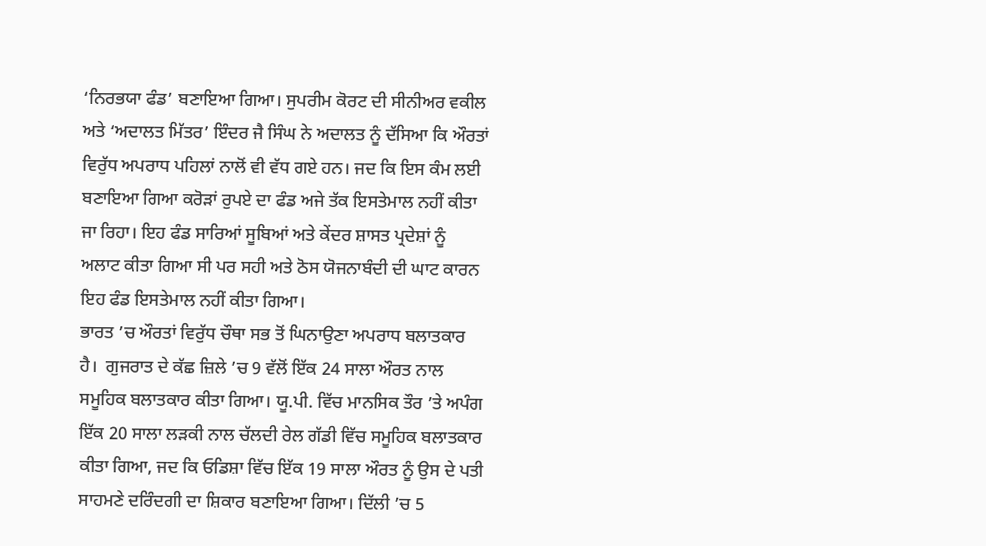‘ਨਿਰਭਯਾ ਫੰਡ’ ਬਣਾਇਆ ਗਿਆ। ਸੁਪਰੀਮ ਕੋਰਟ ਦੀ ਸੀਨੀਅਰ ਵਕੀਲ ਅਤੇ ‘ਅਦਾਲਤ ਮਿੱਤਰ’ ਇੰਦਰ ਜੈ ਸਿੰਘ ਨੇ ਅਦਾਲਤ ਨੂੰ ਦੱਸਿਆ ਕਿ ਔਰਤਾਂ ਵਿਰੁੱਧ ਅਪਰਾਧ ਪਹਿਲਾਂ ਨਾਲੋਂ ਵੀ ਵੱਧ ਗਏ ਹਨ। ਜਦ ਕਿ ਇਸ ਕੰਮ ਲਈ ਬਣਾਇਆ ਗਿਆ ਕਰੋੜਾਂ ਰੁਪਏ ਦਾ ਫੰਡ ਅਜੇ ਤੱਕ ਇਸਤੇਮਾਲ ਨਹੀਂ ਕੀਤਾ ਜਾ ਰਿਹਾ। ਇਹ ਫੰਡ ਸਾਰਿਆਂ ਸੂਬਿਆਂ ਅਤੇ ਕੇਂਦਰ ਸ਼ਾਸਤ ਪ੍ਰਦੇਸ਼ਾਂ ਨੂੰ ਅਲਾਟ ਕੀਤਾ ਗਿਆ ਸੀ ਪਰ ਸਹੀ ਅਤੇ ਠੋਸ ਯੋਜਨਾਬੰਦੀ ਦੀ ਘਾਟ ਕਾਰਨ ਇਹ ਫੰਡ ਇਸਤੇਮਾਲ ਨਹੀਂ ਕੀਤਾ ਗਿਆ।
ਭਾਰਤ ’ਚ ਔਰਤਾਂ ਵਿਰੁੱਧ ਚੌਥਾ ਸਭ ਤੋਂ ਘਿਨਾਉਣਾ ਅਪਰਾਧ ਬਲਾਤਕਾਰ ਹੈ।  ਗੁਜਰਾਤ ਦੇ ਕੱਛ ਜ਼ਿਲੇ ’ਚ 9 ਵੱਲੋਂ ਇੱਕ 24 ਸਾਲਾ ਔਰਤ ਨਾਲ ਸਮੂਹਿਕ ਬਲਾਤਕਾਰ ਕੀਤਾ ਗਿਆ। ਯੂ.ਪੀ. ਵਿੱਚ ਮਾਨਸਿਕ ਤੌਰ ’ਤੇ ਅਪੰਗ ਇੱਕ 20 ਸਾਲਾ ਲੜਕੀ ਨਾਲ ਚੱਲਦੀ ਰੇਲ ਗੱਡੀ ਵਿੱਚ ਸਮੂਹਿਕ ਬਲਾਤਕਾਰ ਕੀਤਾ ਗਿਆ, ਜਦ ਕਿ ਓਡਿਸ਼ਾ ਵਿੱਚ ਇੱਕ 19 ਸਾਲਾ ਔਰਤ ਨੂੰ ਉਸ ਦੇ ਪਤੀ ਸਾਹਮਣੇ ਦਰਿੰਦਗੀ ਦਾ ਸ਼ਿਕਾਰ ਬਣਾਇਆ ਗਿਆ। ਦਿੱਲੀ ’ਚ 5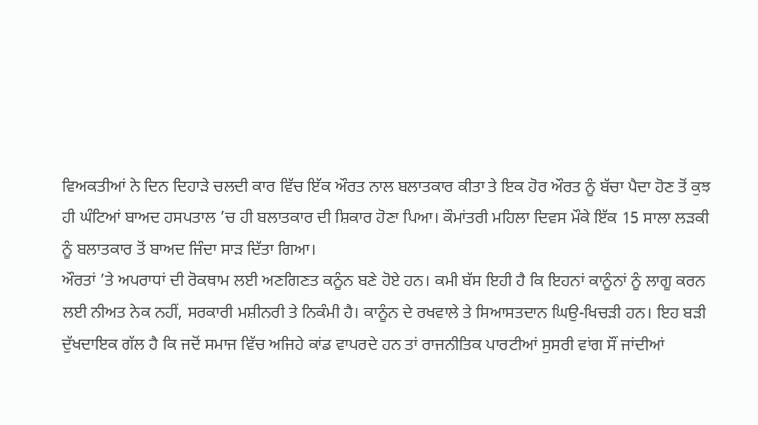ਵਿਅਕਤੀਆਂ ਨੇ ਦਿਨ ਦਿਹਾੜੇ ਚਲਦੀ ਕਾਰ ਵਿੱਚ ਇੱਕ ਔਰਤ ਨਾਲ ਬਲਾਤਕਾਰ ਕੀਤਾ ਤੇ ਇਕ ਹੋਰ ਔਰਤ ਨੂੰ ਬੱਚਾ ਪੈਦਾ ਹੋਣ ਤੋਂ ਕੁਝ ਹੀ ਘੰਟਿਆਂ ਬਾਅਦ ਹਸਪਤਾਲ ’ਚ ਹੀ ਬਲਾਤਕਾਰ ਦੀ ਸ਼ਿਕਾਰ ਹੋਣਾ ਪਿਆ। ਕੌਮਾਂਤਰੀ ਮਹਿਲਾ ਦਿਵਸ ਮੌਕੇ ਇੱਕ 15 ਸਾਲਾ ਲੜਕੀ ਨੂੰ ਬਲਾਤਕਾਰ ਤੋਂ ਬਾਅਦ ਜਿੰਦਾ ਸਾੜ ਦਿੱਤਾ ਗਿਆ।
ਔਰਤਾਂ ’ਤੇ ਅਪਰਾਧਾਂ ਦੀ ਰੋਕਥਾਮ ਲਈ ਅਣਗਿਣਤ ਕਨੂੰਨ ਬਣੇ ਹੋਏ ਹਨ। ਕਮੀ ਬੱਸ ਇਹੀ ਹੈ ਕਿ ਇਹਨਾਂ ਕਾਨੂੰਨਾਂ ਨੂੰ ਲਾਗੂ ਕਰਨ ਲਈ ਨੀਅਤ ਨੇਕ ਨਹੀਂ, ਸਰਕਾਰੀ ਮਸ਼ੀਨਰੀ ਤੇ ਨਿਕੰਮੀ ਹੈ। ਕਾਨੂੰਨ ਦੇ ਰਖਵਾਲੇ ਤੇ ਸਿਆਸਤਦਾਨ ਘਿਉ-ਖਿਚੜੀ ਹਨ। ਇਹ ਬੜੀ ਦੁੱਖਦਾਇਕ ਗੱਲ ਹੈ ਕਿ ਜਦੋਂ ਸਮਾਜ ਵਿੱਚ ਅਜਿਹੇ ਕਾਂਡ ਵਾਪਰਦੇ ਹਨ ਤਾਂ ਰਾਜਨੀਤਿਕ ਪਾਰਟੀਆਂ ਸੁਸਰੀ ਵਾਂਗ ਸੌਂ ਜਾਂਦੀਆਂ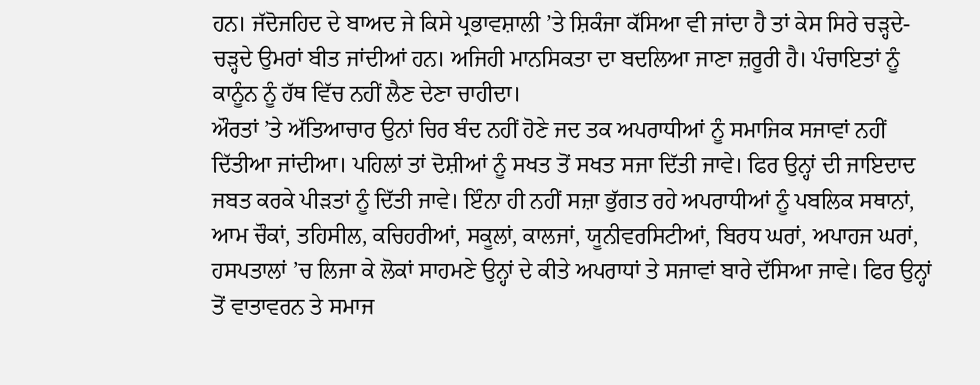ਹਨ। ਜੱਦੋਜਹਿਦ ਦੇ ਬਾਅਦ ਜੇ ਕਿਸੇ ਪ੍ਰਭਾਵਸ਼ਾਲੀ ’ਤੇ ਸ਼ਿਕੰਜਾ ਕੱਸਿਆ ਵੀ ਜਾਂਦਾ ਹੈ ਤਾਂ ਕੇਸ ਸਿਰੇ ਚੜ੍ਹਦੇ-ਚੜ੍ਹਦੇ ਉਮਰਾਂ ਬੀਤ ਜਾਂਦੀਆਂ ਹਨ। ਅਜਿਹੀ ਮਾਨਸਿਕਤਾ ਦਾ ਬਦਲਿਆ ਜਾਣਾ ਜ਼ਰੂਰੀ ਹੈ। ਪੰਚਾਇਤਾਂ ਨੂੰ ਕਾਨੂੰਨ ਨੂੰ ਹੱਥ ਵਿੱਚ ਨਹੀਂ ਲੈਣ ਦੇਣਾ ਚਾਹੀਦਾ।
ਔਰਤਾਂ ’ਤੇ ਅੱਤਿਆਚਾਰ ਉਨਾਂ ਚਿਰ ਬੰਦ ਨਹੀਂ ਹੋਣੇ ਜਦ ਤਕ ਅਪਰਾਧੀਆਂ ਨੂੰ ਸਮਾਜਿਕ ਸਜਾਵਾਂ ਨਹੀਂ ਦਿੱਤੀਆ ਜਾਂਦੀਆ। ਪਹਿਲਾਂ ਤਾਂ ਦੋਸ਼ੀਆਂ ਨੂੰ ਸਖਤ ਤੋਂ ਸਖਤ ਸਜਾ ਦਿੱਤੀ ਜਾਵੇ। ਫਿਰ ਉਨ੍ਹਾਂ ਦੀ ਜਾਇਦਾਦ ਜਬਤ ਕਰਕੇ ਪੀੜਤਾਂ ਨੂੰ ਦਿੱਤੀ ਜਾਵੇ। ਇੰਨਾ ਹੀ ਨਹੀਂ ਸਜ਼ਾ ਭੁੱਗਤ ਰਹੇ ਅਪਰਾਧੀਆਂ ਨੂੰ ਪਬਲਿਕ ਸਥਾਨਾਂ, ਆਮ ਚੌਕਾਂ, ਤਹਿਸੀਲ, ਕਚਿਹਰੀਆਂ, ਸਕੂਲਾਂ, ਕਾਲਜਾਂ, ਯੂਨੀਵਰਸਿਟੀਆਂ, ਬਿਰਧ ਘਰਾਂ, ਅਪਾਹਜ ਘਰਾਂ, ਹਸਪਤਾਲਾਂ ’ਚ ਲਿਜਾ ਕੇ ਲੋਕਾਂ ਸਾਹਮਣੇ ਉਨ੍ਹਾਂ ਦੇ ਕੀਤੇ ਅਪਰਾਧਾਂ ਤੇ ਸਜਾਵਾਂ ਬਾਰੇ ਦੱਸਿਆ ਜਾਵੇ। ਫਿਰ ਉਨ੍ਹਾਂ ਤੋਂ ਵਾਤਾਵਰਨ ਤੇ ਸਮਾਜ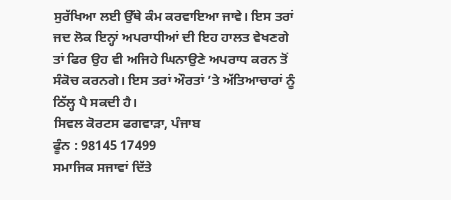ਸੁਰੱਖਿਆ ਲਈ ਉੱਥੇ ਕੰਮ ਕਰਵਾਇਆ ਜਾਵੇ। ਇਸ ਤਰਾਂ ਜਦ ਲੋਕ ਇਨ੍ਹਾਂ ਅਪਰਾਧੀਆਂ ਦੀ ਇਹ ਹਾਲਤ ਵੇਖਣਗੇ ਤਾਂ ਫਿਰ ਉਹ ਵੀ ਅਜਿਹੇ ਘਿਨਾਉਣੇ ਅਪਰਾਧ ਕਰਨ ਤੋਂ ਸੰਕੋਚ ਕਰਨਗੇ। ਇਸ ਤਰਾਂ ਔਰਤਾਂ ’ਤੇ ਅੱਤਿਆਚਾਰਾਂ ਨੂੰ ਠਿੱਲ੍ਹ ਪੈ ਸਕਦੀ ਹੈ।
ਸਿਵਲ ਕੋਰਟਸ ਫਗਵਾੜਾ, ਪੰਜਾਬ
ਫੂੰਨ : 98145 17499
ਸਮਾਜਿਕ ਸਜਾਵਾਂ ਦਿੱਤੇ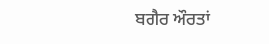ਬਗੈਰ ਔਰਤਾਂ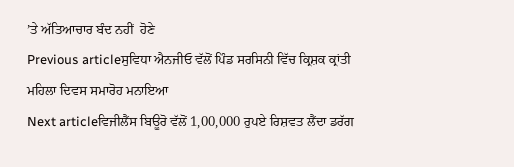’ਤੇ ਅੱਤਿਆਚਾਰ ਬੰਦ ਨਹੀਂ  ਹੋਣੇ
Previous articleਸੁਵਿਧਾ ਐਨਜੀਓ ਵੱਲੋਂ ਪਿੰਡ ਸਰਸਿਨੀ ਵਿੱਚ ਕ੍ਰਿਸ਼ਕ ਕ੍ਰਾਂਤੀ ਮਹਿਲਾ ਦਿਵਸ ਸਮਾਰੋਹ ਮਨਾਇਆ
Next articleਵਿਜੀਲੈਂਸ ਬਿਊਰੋ ਵੱਲੋਂ 1,00,000 ਰੁਪਏ ਰਿਸ਼ਵਤ ਲੈਂਦਾ ਡਰੱਗ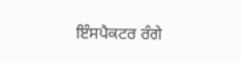ਇੰਸਪੈਕਟਰ ਰੰਗੇ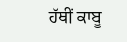ਹੱਥੀਂ ਕਾਬੂ